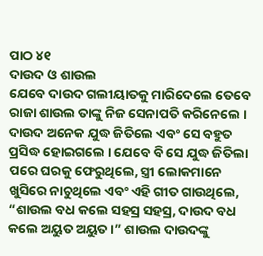ପାଠ ୪୧
ଦାଉଦ ଓ ଶାଉଲ
ଯେବେ ଦାଉଦ ଗଲୀୟାତକୁ ମାରିଦେଲେ ତେବେ ରାଜା ଶାଉଲ ତାଙ୍କୁ ନିଜ ସେନାପତି କରିନେଲେ । ଦାଉଦ ଅନେକ ଯୁଦ୍ଧ ଜିତିଲେ ଏବଂ ସେ ବହୁତ ପ୍ରସିଦ୍ଧ ହୋଇଗଲେ । ଯେବେ ବି ସେ ଯୁଦ୍ଧ ଜିତିଲା ପରେ ଘରକୁ ଫେରୁଥିଲେ, ସ୍ତ୍ରୀ ଲୋକମାନେ ଖୁସିରେ ନାଚୁଥିଲେ ଏବଂ ଏହି ଗୀତ ଗାଉଥିଲେ, “ଶାଉଲ ବଧ କଲେ ସହସ୍ର ସହସ୍ର, ଦାଉଦ ବଧ କଲେ ଅୟୁତ ଅୟୁତ ।” ଶାଉଲ ଦାଉଦଙ୍କୁ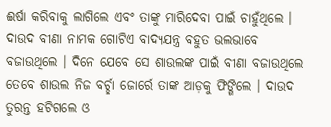ଈର୍ଷା କରିବାକୁ ଲାଗିଲେ ଏବଂ ତାଙ୍କୁ ମାରିଦେବା ପାଇଁ ଚାହୁଁଥିଲେ ।
ଦାଉଦ ବୀଣା ନାମକ ଗୋଟିଏ ବାଦ୍ୟଯନ୍ତ୍ର ବହୁତ ଭଲଭାବେ ବଜାଉଥିଲେ । ଦିନେ ଯେବେ ସେ ଶାଉଲଙ୍କ ପାଇଁ ବୀଣା ବଜାଉଥିଲେ ତେବେ ଶାଉଲ ନିଜ ବର୍ଚ୍ଛା ଜୋର୍ରେ ତାଙ୍କ ଆଡ଼କୁ ଫିଙ୍ଗିଲେ । ଦାଉଦ ତୁରନ୍ତ ହଟିଗଲେ ଓ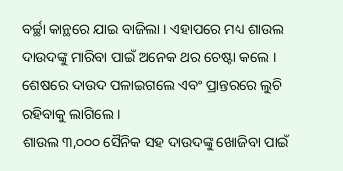ବର୍ଚ୍ଛା କାନ୍ଥରେ ଯାଇ ବାଜିଲା । ଏହାପରେ ମଧ୍ୟ ଶାଉଲ ଦାଉଦଙ୍କୁ ମାରିବା ପାଇଁ ଅନେକ ଥର ଚେଷ୍ଟା କଲେ । ଶେଷରେ ଦାଉଦ ପଳାଇଗଲେ ଏବଂ ପ୍ରାନ୍ତରରେ ଲୁଚି ରହିବାକୁ ଲାଗିଲେ ।
ଶାଉଲ ୩,୦୦୦ ସୈନିକ ସହ ଦାଉଦଙ୍କୁ ଖୋଜିବା ପାଇଁ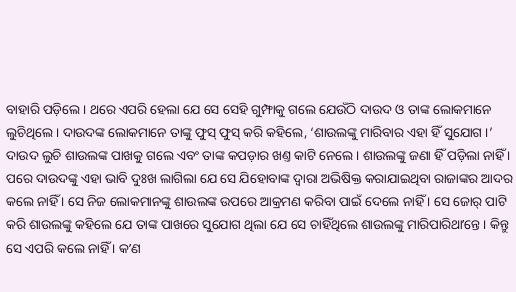ବାହାରି ପଡ଼ିଲେ । ଥରେ ଏପରି ହେଲା ଯେ ସେ ସେହି ଗୁମ୍ଫାକୁ ଗଲେ ଯେଉଁଠି ଦାଉଦ ଓ ତାଙ୍କ ଲୋକମାନେ ଲୁଚିଥିଲେ । ଦାଉଦଙ୍କ ଲୋକମାନେ ତାଙ୍କୁ ଫୁସ୍ ଫୁସ୍ କରି କହିଲେ, ‘ଶାଉଲଙ୍କୁ ମାରିବାର ଏହା ହିଁ ସୁଯୋଗ ।’ ଦାଉଦ ଲୁଚି ଶାଉଲଙ୍କ ପାଖକୁ ଗଲେ ଏବଂ ତାଙ୍କ କପଡ଼ାର ଖଣ୍ତ କାଟି ନେଲେ । ଶାଉଲଙ୍କୁ ଜଣା ହିଁ ପଡ଼ିଲା ନାହିଁ । ପରେ ଦାଉଦଙ୍କୁ ଏହା ଭାବି ଦୁଃଖ ଲାଗିଲା ଯେ ସେ ଯିହୋବାଙ୍କ ଦ୍ୱାରା ଅଭିଷିକ୍ତ କରାଯାଇଥିବା ରାଜାଙ୍କର ଆଦର କଲେ ନାହିଁ । ସେ ନିଜ ଲୋକମାନଙ୍କୁ ଶାଉଲଙ୍କ ଉପରେ ଆକ୍ରମଣ କରିବା ପାଇଁ ଦେଲେ ନାହିଁ । ସେ ଜୋର୍ ପାଟି କରି ଶାଉଲଙ୍କୁ କହିଲେ ଯେ ତାଙ୍କ ପାଖରେ ସୁଯୋଗ ଥିଲା ଯେ ସେ ଚାହିଁଥିଲେ ଶାଉଲଙ୍କୁ ମାରିପାରିଥାʼନ୍ତେ । କିନ୍ତୁ ସେ ଏପରି କଲେ ନାହିଁ । କʼଣ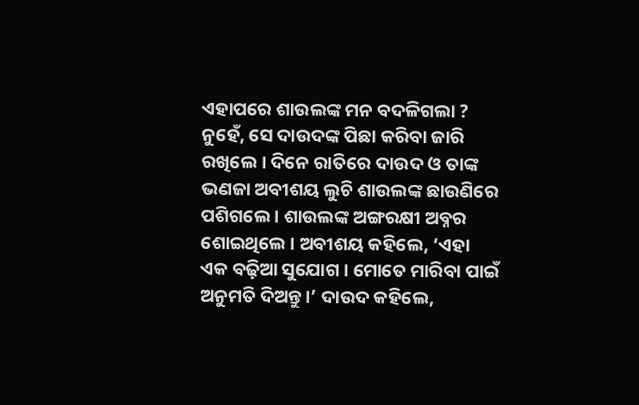ଏହାପରେ ଶାଉଲଙ୍କ ମନ ବଦଳିଗଲା ?
ନୁହେଁ, ସେ ଦାଉଦଙ୍କ ପିଛା କରିବା ଜାରି ରଖିଲେ । ଦିନେ ରାତିରେ ଦାଉଦ ଓ ତାଙ୍କ ଭଣଜା ଅବୀଶୟ ଲୁଚି ଶାଉଲଙ୍କ ଛାଉଣିରେ ପଶିଗଲେ । ଶାଉଲଙ୍କ ଅଙ୍ଗରକ୍ଷୀ ଅବ୍ନର ଶୋଇଥିଲେ । ଅବୀଶୟ କହିଲେ, ‘ଏହା ଏକ ବଢ଼ିଆ ସୁଯୋଗ । ମୋତେ ମାରିବା ପାଇଁ ଅନୁମତି ଦିଅନ୍ତୁ ।’ ଦାଉଦ କହିଲେ,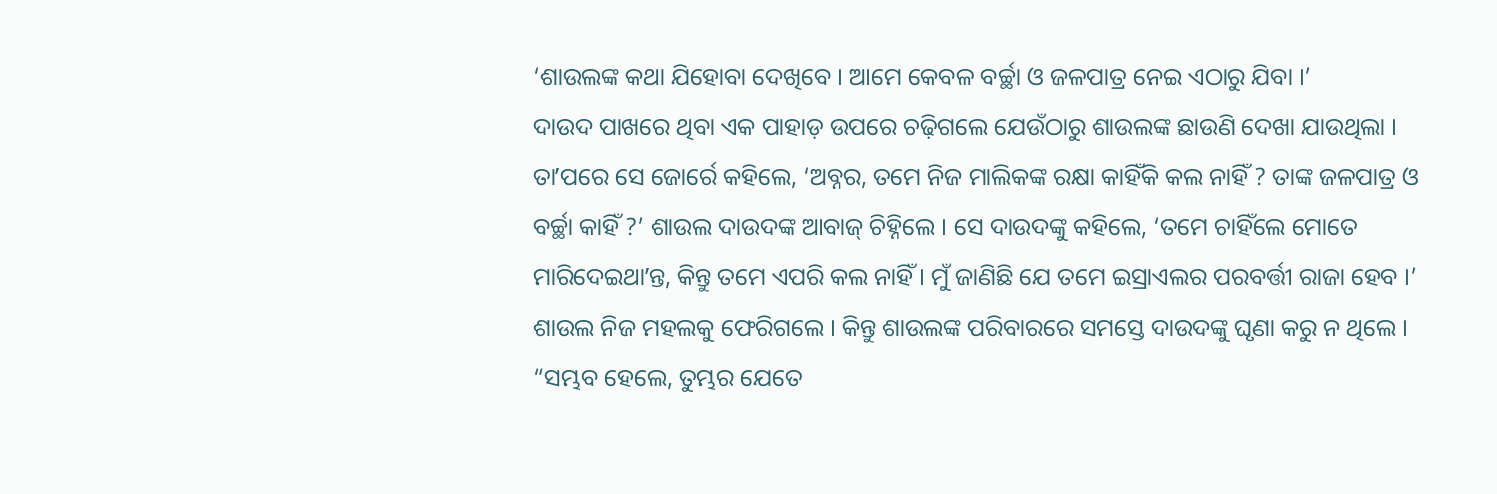‘ଶାଉଲଙ୍କ କଥା ଯିହୋବା ଦେଖିବେ । ଆମେ କେବଳ ବର୍ଚ୍ଛା ଓ ଜଳପାତ୍ର ନେଇ ଏଠାରୁ ଯିବା ।’
ଦାଉଦ ପାଖରେ ଥିବା ଏକ ପାହାଡ଼ ଉପରେ ଚଢ଼ିଗଲେ ଯେଉଁଠାରୁ ଶାଉଲଙ୍କ ଛାଉଣି ଦେଖା ଯାଉଥିଲା । ତାʼପରେ ସେ ଜୋର୍ରେ କହିଲେ, ‘ଅବ୍ନର, ତମେ ନିଜ ମାଲିକଙ୍କ ରକ୍ଷା କାହିଁକି କଲ ନାହିଁ ? ତାଙ୍କ ଜଳପାତ୍ର ଓ ବର୍ଚ୍ଛା କାହିଁ ?’ ଶାଉଲ ଦାଉଦଙ୍କ ଆବାଜ୍ ଚିହ୍ନିଲେ । ସେ ଦାଉଦଙ୍କୁ କହିଲେ, ‘ତମେ ଚାହିଁଲେ ମୋତେ ମାରିଦେଇଥାʼନ୍ତ, କିନ୍ତୁ ତମେ ଏପରି କଲ ନାହିଁ । ମୁଁ ଜାଣିଛି ଯେ ତମେ ଇସ୍ରାଏଲର ପରବର୍ତ୍ତୀ ରାଜା ହେବ ।’ ଶାଉଲ ନିଜ ମହଲକୁ ଫେରିଗଲେ । କିନ୍ତୁ ଶାଉଲଙ୍କ ପରିବାରରେ ସମସ୍ତେ ଦାଉଦଙ୍କୁ ଘୃଣା କରୁ ନ ଥିଲେ ।
“ସମ୍ଭବ ହେଲେ, ତୁମ୍ଭର ଯେତେ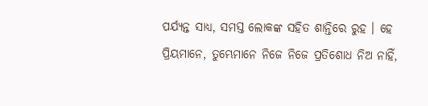ପର୍ଯ୍ୟନ୍ତ ସାଧ୍ୟ, ସମସ୍ତ ଲୋକଙ୍କ ସହିତ ଶାନ୍ତିରେ ରୁହ । ହେ ପ୍ରିୟମାନେ, ତୁମ୍ଭେମାନେ ନିଜେ ନିଜେ ପ୍ରତିଶୋଧ ନିଅ ନାହିଁ,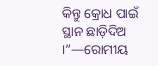କିନ୍ତୁ କ୍ରୋଧ ପାଇଁ ସ୍ଥାନ ଛାଡ଼ିଦିଅ ।”—ରୋମୀୟ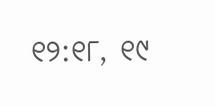୧୨:୧୮, ୧୯